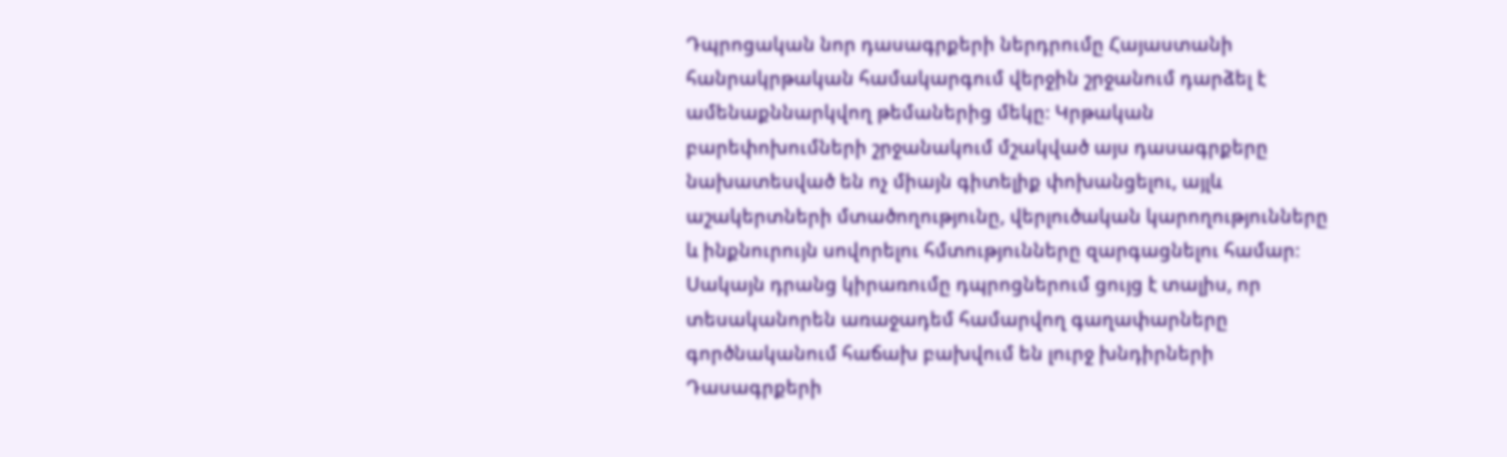Դպրոցական նոր դասագրքերի ներդրումը Հայաստանի հանրակրթական համակարգում վերջին շրջանում դարձել է ամենաքննարկվող թեմաներից մեկը։ Կրթական բարեփոխումների շրջանակում մշակված այս դասագրքերը նախատեսված են ոչ միայն գիտելիք փոխանցելու, այլև աշակերտների մտածողությունը, վերլուծական կարողությունները և ինքնուրույն սովորելու հմտությունները զարգացնելու համար։ Սակայն դրանց կիրառումը դպրոցներում ցույց է տալիս, որ տեսականորեն առաջադեմ համարվող գաղափարները գործնականում հաճախ բախվում են լուրջ խնդիրների
Դասագրքերի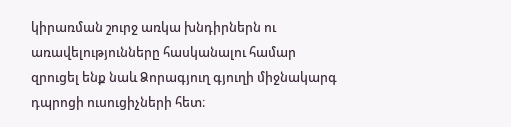կիրառման շուրջ առկա խնդիրներն ու առավելությունները հասկանալու համար զրուցել ենք նաև Ձորագյուղ գյուղի միջնակարգ դպրոցի ուսուցիչների հետ։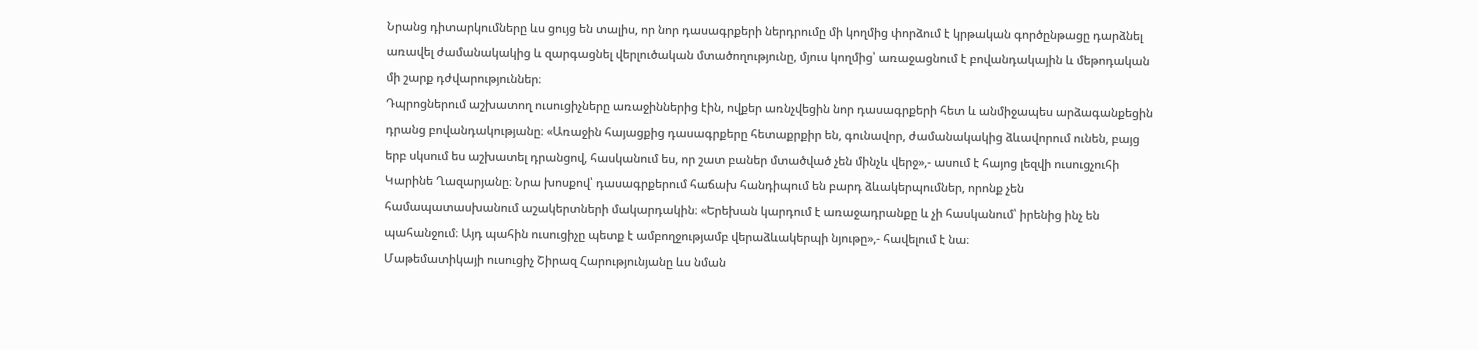Նրանց դիտարկումները ևս ցույց են տալիս, որ նոր դասագրքերի ներդրումը մի կողմից փորձում է կրթական գործընթացը դարձնել առավել ժամանակակից և զարգացնել վերլուծական մտածողությունը, մյուս կողմից՝ առաջացնում է բովանդակային և մեթոդական մի շարք դժվարություններ։
Դպրոցներում աշխատող ուսուցիչները առաջիններից էին, ովքեր առնչվեցին նոր դասագրքերի հետ և անմիջապես արձագանքեցին դրանց բովանդակությանը։ «Առաջին հայացքից դասագրքերը հետաքրքիր են, գունավոր, ժամանակակից ձևավորում ունեն, բայց երբ սկսում ես աշխատել դրանցով, հասկանում ես, որ շատ բաներ մտածված չեն մինչև վերջ»,- ասում է հայոց լեզվի ուսուցչուհի Կարինե Ղազարյանը։ Նրա խոսքով՝ դասագրքերում հաճախ հանդիպում են բարդ ձևակերպումներ, որոնք չեն համապատասխանում աշակերտների մակարդակին։ «Երեխան կարդում է առաջադրանքը և չի հասկանում՝ իրենից ինչ են պահանջում։ Այդ պահին ուսուցիչը պետք է ամբողջությամբ վերաձևակերպի նյութը»,- հավելում է նա։
Մաթեմատիկայի ուսուցիչ Շիրազ Հարությունյանը ևս նման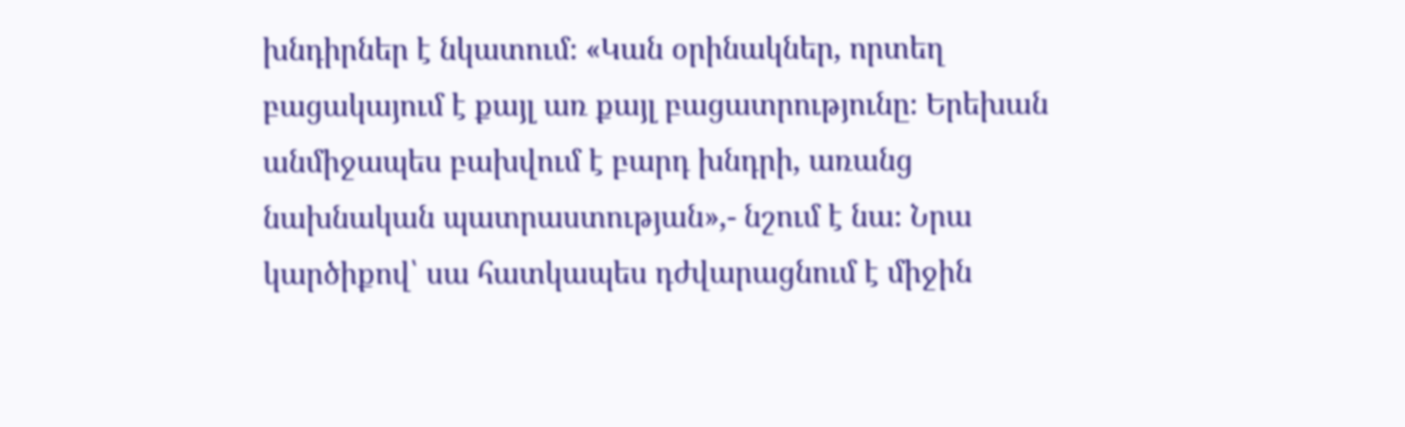խնդիրներ է նկատում։ «Կան օրինակներ, որտեղ բացակայում է քայլ առ քայլ բացատրությունը։ Երեխան անմիջապես բախվում է բարդ խնդրի, առանց նախնական պատրաստության»,- նշում է նա։ Նրա կարծիքով՝ սա հատկապես դժվարացնում է միջին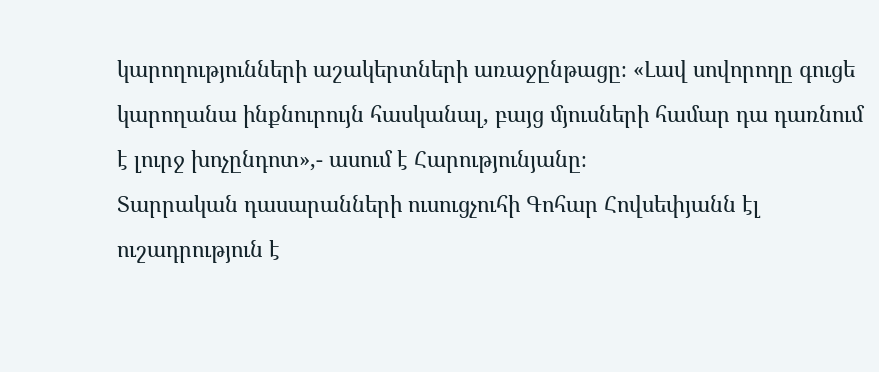կարողությունների աշակերտների առաջընթացը։ «Լավ սովորողը գուցե կարողանա ինքնուրույն հասկանալ, բայց մյուսների համար դա դառնում է լուրջ խոչընդոտ»,- ասում է Հարությունյանը։
Տարրական դասարանների ուսուցչուհի Գոհար Հովսեփյանն էլ ուշադրություն է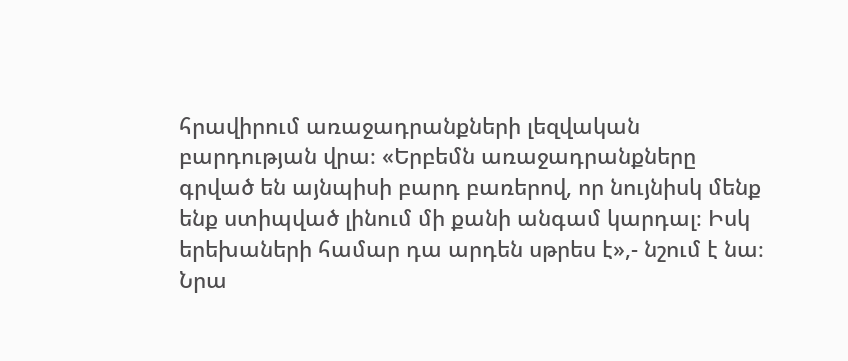հրավիրում առաջադրանքների լեզվական բարդության վրա։ «Երբեմն առաջադրանքները գրված են այնպիսի բարդ բառերով, որ նույնիսկ մենք ենք ստիպված լինում մի քանի անգամ կարդալ։ Իսկ երեխաների համար դա արդեն սթրես է»,- նշում է նա։ Նրա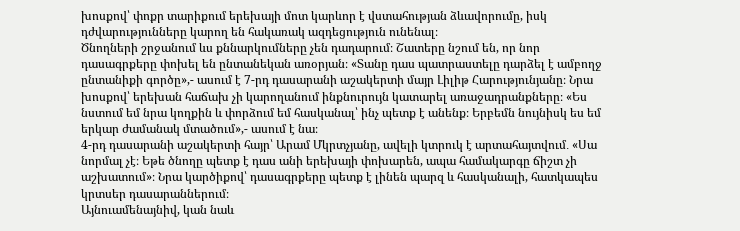խոսքով՝ փոքր տարիքում երեխայի մոտ կարևոր է վստահության ձևավորումը, իսկ դժվարությունները կարող են հակառակ ազդեցություն ունենալ։
Ծնողների շրջանում ևս քննարկումները չեն դադարում։ Շատերը նշում են, որ նոր դասագրքերը փոխել են ընտանեկան առօրյան։ «Տանը դաս պատրաստելը դարձել է ամբողջ ընտանիքի գործը»,- ասում է 7-րդ դասարանի աշակերտի մայր Լիլիթ Հարությունյանը։ Նրա խոսքով՝ երեխան հաճախ չի կարողանում ինքնուրույն կատարել առաջադրանքները։ «Ես նստում եմ նրա կողքին և փորձում եմ հասկանալ՝ ինչ պետք է անենք։ Երբեմն նույնիսկ ես եմ երկար ժամանակ մտածում»,- ասում է նա։
4-րդ դասարանի աշակերտի հայր՝ Արամ Մկրտչյանը, ավելի կտրուկ է արտահայտվում․ «Սա նորմալ չէ։ Եթե ծնողը պետք է դաս անի երեխայի փոխարեն, ապա համակարգը ճիշտ չի աշխատում»։ Նրա կարծիքով՝ դասագրքերը պետք է լինեն պարզ և հասկանալի, հատկապես կրտսեր դասարաններում։
Այնուամենայնիվ, կան նաև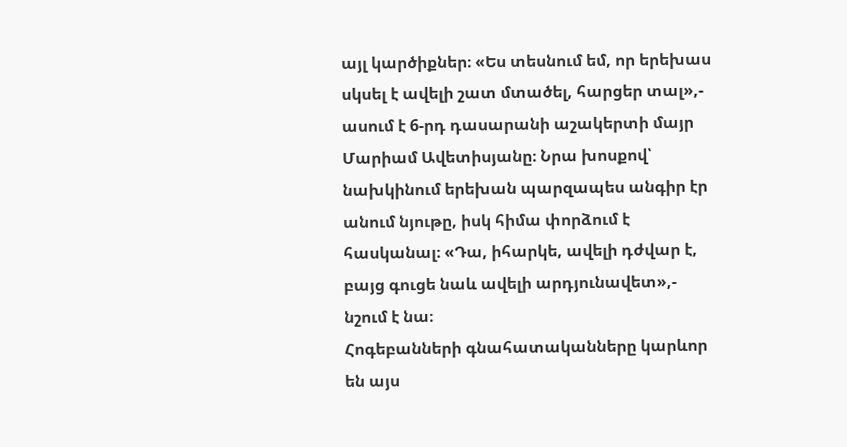այլ կարծիքներ։ «Ես տեսնում եմ, որ երեխաս սկսել է ավելի շատ մտածել, հարցեր տալ»,- ասում է 6-րդ դասարանի աշակերտի մայր Մարիամ Ավետիսյանը։ Նրա խոսքով՝ նախկինում երեխան պարզապես անգիր էր անում նյութը, իսկ հիմա փորձում է հասկանալ։ «Դա, իհարկե, ավելի դժվար է, բայց գուցե նաև ավելի արդյունավետ»,- նշում է նա։
Հոգեբանների գնահատականները կարևոր են այս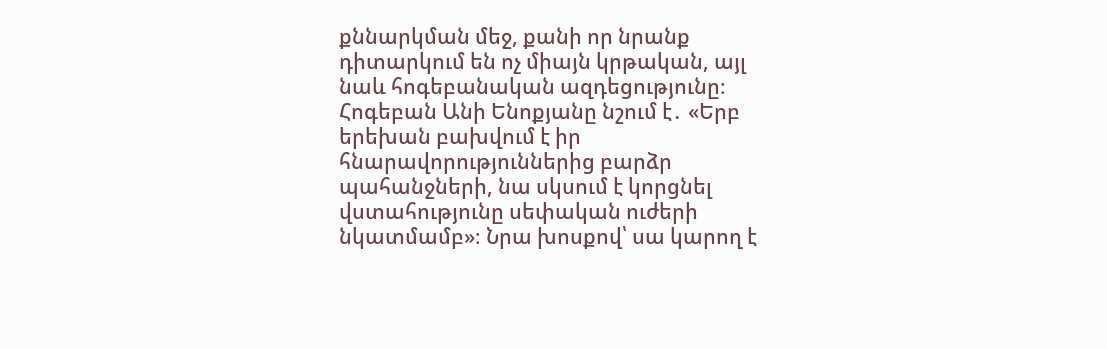քննարկման մեջ, քանի որ նրանք դիտարկում են ոչ միայն կրթական, այլ նաև հոգեբանական ազդեցությունը։ Հոգեբան Անի Ենոքյանը նշում է․ «Երբ երեխան բախվում է իր հնարավորություններից բարձր պահանջների, նա սկսում է կորցնել վստահությունը սեփական ուժերի նկատմամբ»։ Նրա խոսքով՝ սա կարող է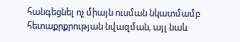հանգեցնել ոչ միայն ուսման նկատմամբ հետաքրքրության նվազման, այլ նաև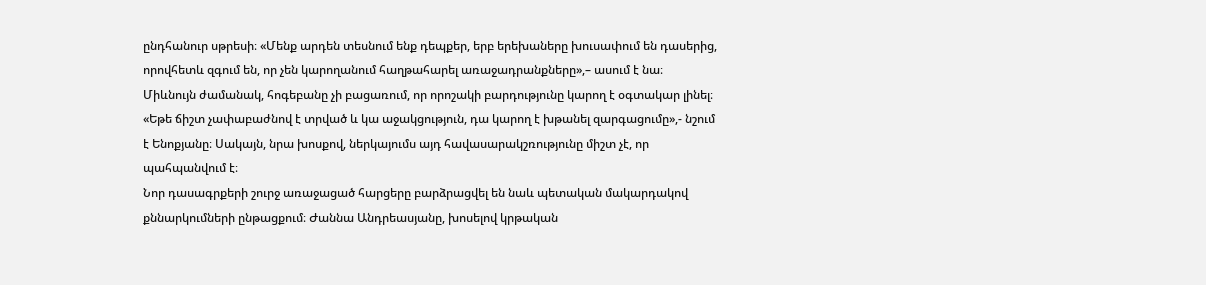ընդհանուր սթրեսի։ «Մենք արդեն տեսնում ենք դեպքեր, երբ երեխաները խուսափում են դասերից, որովհետև զգում են, որ չեն կարողանում հաղթահարել առաջադրանքները»,– ասում է նա։
Միևնույն ժամանակ, հոգեբանը չի բացառում, որ որոշակի բարդությունը կարող է օգտակար լինել։ «Եթե ճիշտ չափաբաժնով է տրված և կա աջակցություն, դա կարող է խթանել զարգացումը»,- նշում է Ենոքյանը։ Սակայն, նրա խոսքով, ներկայումս այդ հավասարակշռությունը միշտ չէ, որ պահպանվում է։
Նոր դասագրքերի շուրջ առաջացած հարցերը բարձրացվել են նաև պետական մակարդակով քննարկումների ընթացքում։ Ժաննա Անդրեասյանը, խոսելով կրթական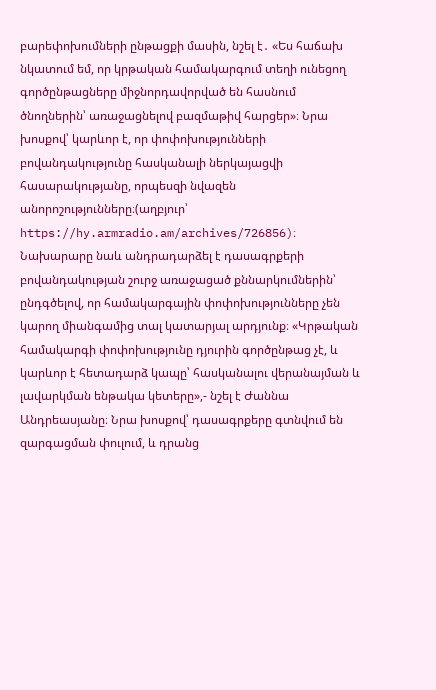բարեփոխումների ընթացքի մասին, նշել է․ «Ես հաճախ նկատում եմ, որ կրթական համակարգում տեղի ունեցող գործընթացները միջնորդավորված են հասնում ծնողներին՝ առաջացնելով բազմաթիվ հարցեր»։ Նրա խոսքով՝ կարևոր է, որ փոփոխությունների բովանդակությունը հասկանալի ներկայացվի հասարակությանը, որպեսզի նվազեն անորոշությունները։(աղբյուր՝ https://hy.armradio.am/archives/726856)։
Նախարարը նաև անդրադարձել է դասագրքերի բովանդակության շուրջ առաջացած քննարկումներին՝ ընդգծելով, որ համակարգային փոփոխությունները չեն կարող միանգամից տալ կատարյալ արդյունք։ «Կրթական համակարգի փոփոխությունը դյուրին գործընթաց չէ, և կարևոր է հետադարձ կապը՝ հասկանալու վերանայման և լավարկման ենթակա կետերը»,- նշել է Ժաննա Անդրեասյանը։ Նրա խոսքով՝ դասագրքերը գտնվում են զարգացման փուլում, և դրանց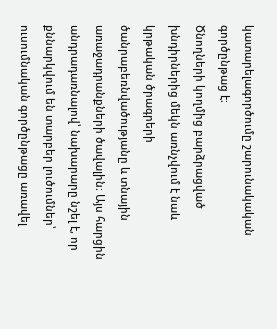կատարելագործումը շարունակական գործընթաց է։
Ծնողների կողմից բարձրացված խնդիրներից մեկն առնչվում է նաև կրթական ծրագրերի ծանրաբեռնվածությանը և տնային առաջադրանքների ծավալին։ Այս հարցին անդրադառնալով՝ նախարարը նշել է, որ քննարկվում են տարբեր լուծումներ՝ ուսումնական գործընթացը առավել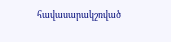հավասարակշռված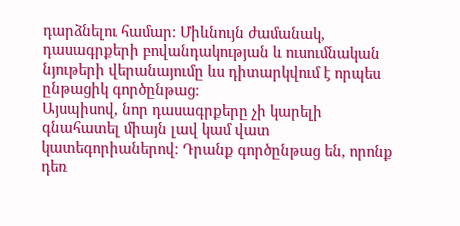դարձնելու համար։ Միևնույն ժամանակ, դասագրքերի բովանդակության և ուսումնական նյութերի վերանայումը ևս դիտարկվում է որպես ընթացիկ գործընթաց։
Այսպիսով, նոր դասագրքերը չի կարելի գնահատել միայն լավ կամ վատ կատեգորիաներով։ Դրանք գործընթաց են, որոնք դեռ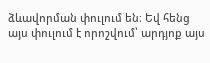ձևավորման փուլում են։ Եվ հենց այս փուլում է որոշվում՝ արդյոք այս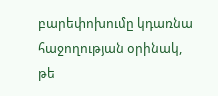բարեփոխումը կդառնա հաջողության օրինակ, թե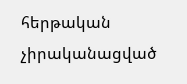հերթական չիրականացված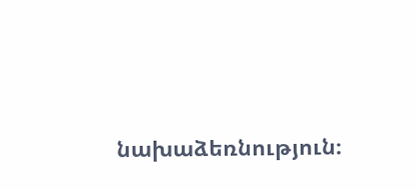նախաձեռնություն։